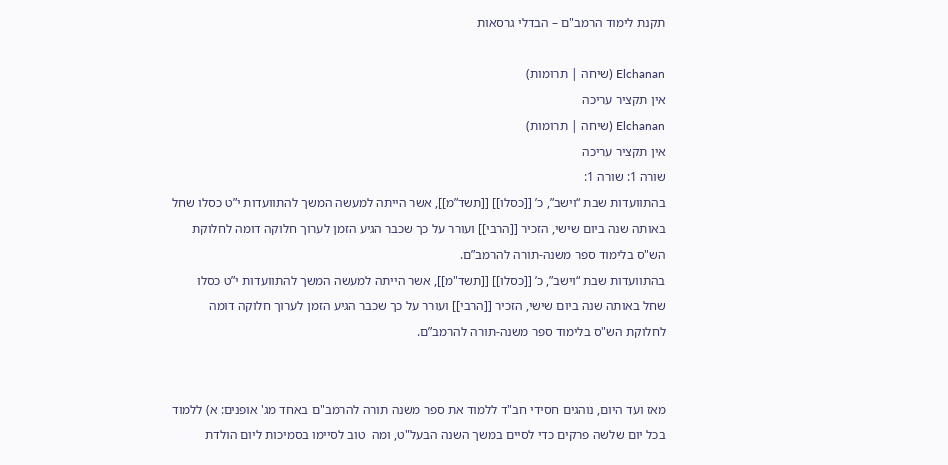תקנת לימוד הרמב"ם – הבדלי גרסאות

Elchanan (שיחה | תרומות)
אין תקציר עריכה
Elchanan (שיחה | תרומות)
אין תקציר עריכה
שורה 1: שורה 1:
בהתוועדות שבת “וישב”, כ’ [[כסלו]] [[תשד”מ]], אשר הייתה למעשה המשך להתוועדות י”ט כסלו שחל באותה שנה ביום שישי, הזכיר [[הרבי]] ועורר על כך שכבר הגיע הזמן לערוך חלוקה דומה לחלוקת הש"ס בלימוד ספר משנה-תורה להרמב”ם.
בהתוועדות שבת “וישב”, כ’ [[כסלו]] [[תשד"מ]], אשר הייתה למעשה המשך להתוועדות י”ט כסלו שחל באותה שנה ביום שישי, הזכיר [[הרבי]] ועורר על כך שכבר הגיע הזמן לערוך חלוקה דומה לחלוקת הש"ס בלימוד ספר משנה-תורה להרמב”ם.


מאז ועד היום, נוהגים חסידי חב"ד ללמוד את ספר משנה תורה להרמב"ם באחד מג' אופנים: א) ללמוד בכל יום שלשה פרקים כדי לסיים במשך השנה הבעל"ט, ומה  טוב לסיימו בסמיכות ליום הולדת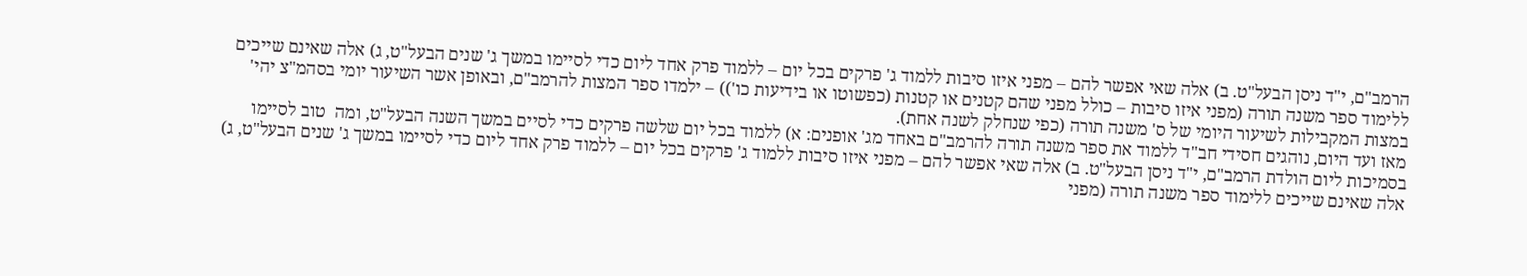הרמב"ם, י"ד ניסן הבעל"ט. ב) אלה שאי אפשר להם – מפני איזו סיבות ללמוד ג' פרקים בכל יום – ללמוד פרק אחד ליום כדי לסיימו במשך ג' שנים הבעל"ט, ג) אלה שאינם שייכים ללימוד ספר משנה תורה (מפני איזו סיבות – כולל מפני שהם קטנים או קטנות (כפשוטו או בידיעות כו')) – ילמדו ספר המצות להרמב"ם, ובאופן אשר השיעור יומי בסהמ"צ יהי' במצות המקבילות לשיעור היומי של ס' משנה תורה (כפי שנחלק לשנה אחת).
מאז ועד היום, נוהגים חסידי חב"ד ללמוד את ספר משנה תורה להרמב"ם באחד מג' אופנים: א) ללמוד בכל יום שלשה פרקים כדי לסיים במשך השנה הבעל"ט, ומה  טוב לסיימו בסמיכות ליום הולדת הרמב"ם, י"ד ניסן הבעל"ט. ב) אלה שאי אפשר להם – מפני איזו סיבות ללמוד ג' פרקים בכל יום – ללמוד פרק אחד ליום כדי לסיימו במשך ג' שנים הבעל"ט, ג) אלה שאינם שייכים ללימוד ספר משנה תורה (מפני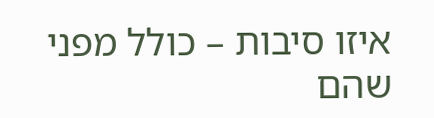איזו סיבות – כולל מפני שהם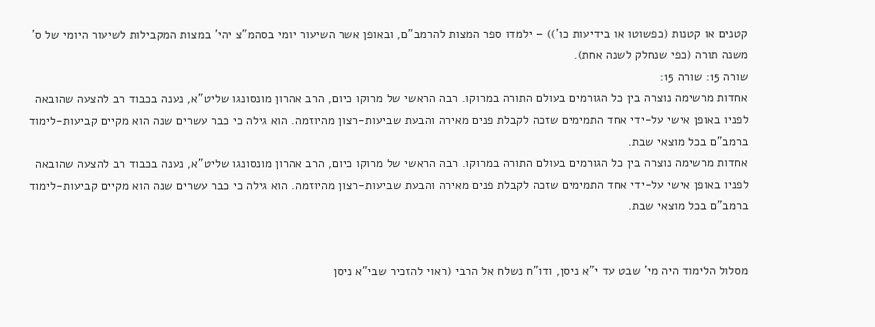קטנים או קטנות (כפשוטו או בידיעות כו')) – ילמדו ספר המצות להרמב"ם, ובאופן אשר השיעור יומי בסהמ"צ יהי' במצות המקבילות לשיעור היומי של ס' משנה תורה (כפי שנחלק לשנה אחת).
שורה 15: שורה 15:
אחדות מרשימה נוצרה בין כל הגורמים בעולם התורה במרוקו. רבה הראשי של מרוקו כיום, הרב אהרון מונסונגו שליט”א, נענה בכבוד רב להצעה שהובאה לפניו באופן אישי על-ידי אחד התמימים שזכה לקבלת פנים מאירה והבעת שביעות-רצון מהיוזמה. הוא גילה כי כבר עשרים שנה הוא מקיים קביעות-לימוד ברמב”ם בכל מוצאי שבת.
אחדות מרשימה נוצרה בין כל הגורמים בעולם התורה במרוקו. רבה הראשי של מרוקו כיום, הרב אהרון מונסונגו שליט”א, נענה בכבוד רב להצעה שהובאה לפניו באופן אישי על-ידי אחד התמימים שזכה לקבלת פנים מאירה והבעת שביעות-רצון מהיוזמה. הוא גילה כי כבר עשרים שנה הוא מקיים קביעות-לימוד ברמב”ם בכל מוצאי שבת.


מסלול הלימוד היה מי’ שבט עד י”א ניסן, ודו”ח נשלח אל הרבי (ראוי להזכיר שבי”א ניסן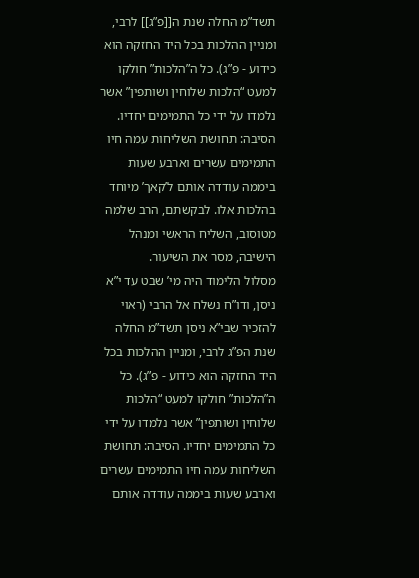תשד”מ החלה שנת ה[[פ”ג]] לרבי, ומניין ההלכות בכל היד החזקה הוא כידוע - פ”ג). כל ה”הלכות” חולקו למעט “הלכות שלוחין ושותפין” אשר נלמדו על ידי כל התמימים יחדיו. הסיבה: תחושת השליחות עמה חיו התמימים עשרים וארבע שעות ביממה עודדה אותם ל’קאך’ מיוחד בהלכות אלו. לבקשתם, הרב שלמה מטוסוב, השליח הראשי ומנהל הישיבה, מסר את השיעור.
מסלול הלימוד היה מי’ שבט עד י”א ניסן, ודו”ח נשלח אל הרבי (ראוי להזכיר שבי”א ניסן תשד”מ החלה שנת הפ”ג לרבי, ומניין ההלכות בכל היד החזקה הוא כידוע - פ”ג). כל ה”הלכות” חולקו למעט “הלכות שלוחין ושותפין” אשר נלמדו על ידי כל התמימים יחדיו. הסיבה: תחושת השליחות עמה חיו התמימים עשרים וארבע שעות ביממה עודדה אותם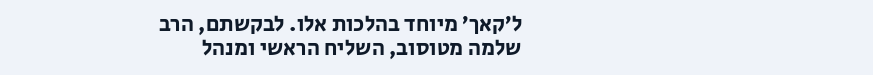ל’קאך’ מיוחד בהלכות אלו. לבקשתם, הרב שלמה מטוסוב, השליח הראשי ומנהל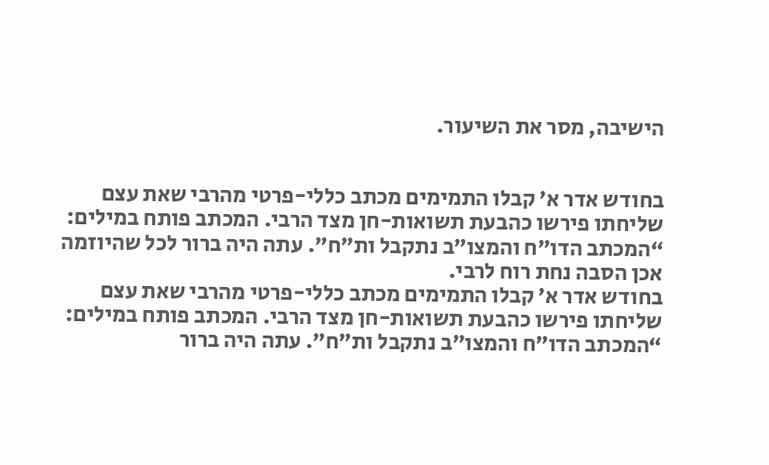הישיבה, מסר את השיעור.


בחודש אדר א’ קבלו התמימים מכתב כללי-פרטי מהרבי שאת עצם שליחתו פירשו כהבעת תשואות-חן מצד הרבי. המכתב פותח במילים: “המכתב הדו”ח והמצו”ב נתקבל ות”ח”. עתה היה ברור לכל שהיוזמה אכן הסבה נחת רוח לרבי.
בחודש אדר א’ קבלו התמימים מכתב כללי-פרטי מהרבי שאת עצם שליחתו פירשו כהבעת תשואות-חן מצד הרבי. המכתב פותח במילים: “המכתב הדו”ח והמצו”ב נתקבל ות”ח”. עתה היה ברור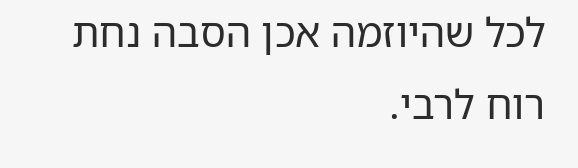לכל שהיוזמה אכן הסבה נחת רוח לרבי.